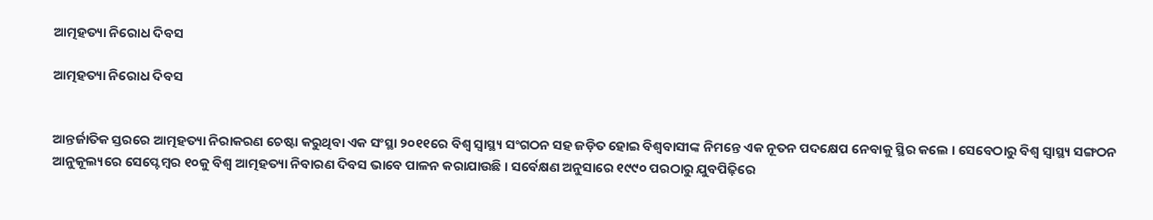ଆତ୍ମହତ୍ୟା ନିରୋଧ ଦିବସ

ଆତ୍ମହତ୍ୟା ନିରୋଧ ଦିବସ


ଆନ୍ତର୍ଜାତିକ ସ୍ତରରେ ଆତ୍ମହତ୍ୟା ନିରାକରଣ ଚେଷ୍ଟା କରୁଥିବା ଏକ ସଂସ୍ଥା ୨୦୧୧ରେ ବିଶ୍ୱ ସ୍ୱାସ୍ଥ୍ୟ ସଂଗଠନ ସହ ଜଡ଼ିତ ହୋଇ ବିଶ୍ୱବାସୀଙ୍କ ନିମନ୍ତେ ଏକ ନୂତନ ପଦକ୍ଷେପ ନେବାକୁ ସ୍ଥିର କଲେ । ସେବେଠାରୁ ବିଶ୍ୱ ସ୍ୱାସ୍ଥ୍ୟ ସଙ୍ଗଠନ ଆନୁକୂଲ୍ୟରେ ସେପ୍ଟେମ୍ବର ୧୦କୁ ବିଶ୍ୱ ଆତ୍ମହତ୍ୟା ନିବାରଣ ଦିବସ ଭାବେ ପାଳନ କରାଯାଉଛି । ସର୍ବେକ୍ଷଣ ଅନୁସାରେ ୧୯୯୦ ପରଠାରୁ ଯୁବପିଢ଼ିରେ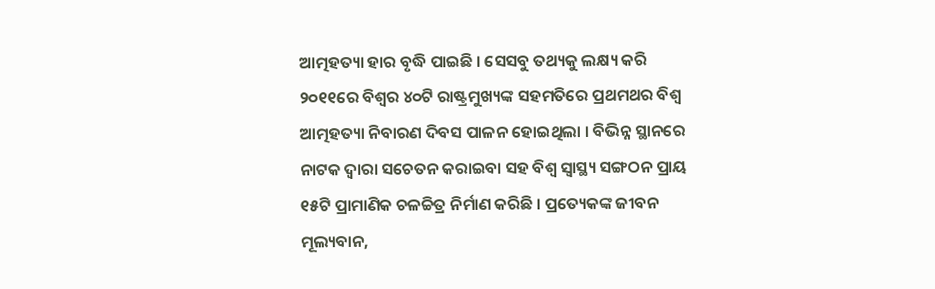ଆତ୍ମହତ୍ୟା ହାର ବୃଦ୍ଧି ପାଇଛି । ସେସବୁ ତଥ୍ୟକୁ ଲକ୍ଷ୍ୟ କରି ୨୦୧୧ରେ ବିଶ୍ୱର ୪୦ଟି ରାଷ୍ଟ୍ରମୁଖ୍ୟଙ୍କ ସହମତିରେ ପ୍ରଥମଥର ବିଶ୍ୱ ଆତ୍ମହତ୍ୟା ନିବାରଣ ଦିବସ ପାଳନ ହୋଇଥିଲା । ବିଭିନ୍ନ ସ୍ଥାନରେ ନାଟକ ଦ୍ୱାରା ସଚେତନ କରାଇବା ସହ ବିଶ୍ୱ ସ୍ୱାସ୍ଥ୍ୟ ସଙ୍ଗଠନ ପ୍ରାୟ ୧୫ଟି ପ୍ରାମାଣିକ ଚଳଚ୍ଚିତ୍ର ନିର୍ମାଣ କରିଛି । ପ୍ରତ୍ୟେକଙ୍କ ଜୀବନ ମୂଲ୍ୟବାନ,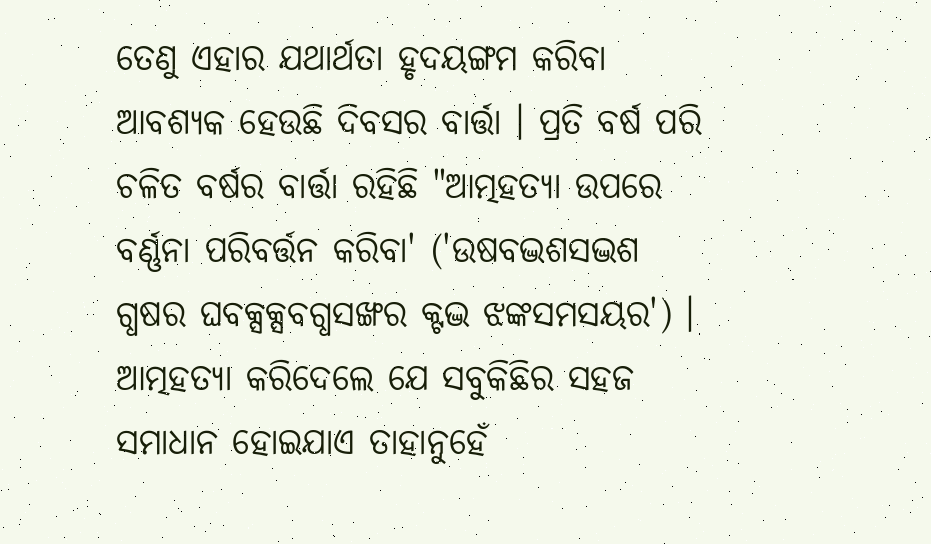ତେଣୁ ଏହାର ଯଥାର୍ଥତା ହୃଦୟଙ୍ଗମ କରିବା ଆବଶ୍ୟକ ହେଉଛି ଦିବସର ବାର୍ତ୍ତା । ପ୍ରତି ବର୍ଷ ପରି ଚଳିତ ବର୍ଷର ବାର୍ତ୍ତା ରହିଛି "ଆତ୍ମହତ୍ୟା ଉପରେ ବର୍ଣ୍ଣନା ପରିବର୍ତ୍ତନ କରିବା' ('ଉଷବଦ୍ଭଶସଦ୍ଭଶ ଗ୍ଧଷର ଘବକ୍ସକ୍ସବଗ୍ଧସଙ୍ଖର କ୍ଟଦ୍ଭ ଝଙ୍କସମସୟର') । ଆତ୍ମହତ୍ୟା କରିଦେଲେ ଯେ ସବୁକିଛିର ସହଜ ସମାଧାନ ହୋଇଯାଏ ତାହାନୁହେଁ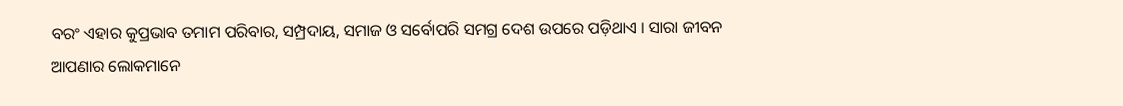ବରଂ ଏହାର କୁପ୍ରଭାବ ତମାମ ପରିବାର, ସମ୍ପ୍ରଦାୟ, ସମାଜ ଓ ସର୍ବୋପରି ସମଗ୍ର ଦେଶ ଉପରେ ପଡ଼ିଥାଏ । ସାରା ଜୀବନ ଆପଣାର ଲୋକମାନେ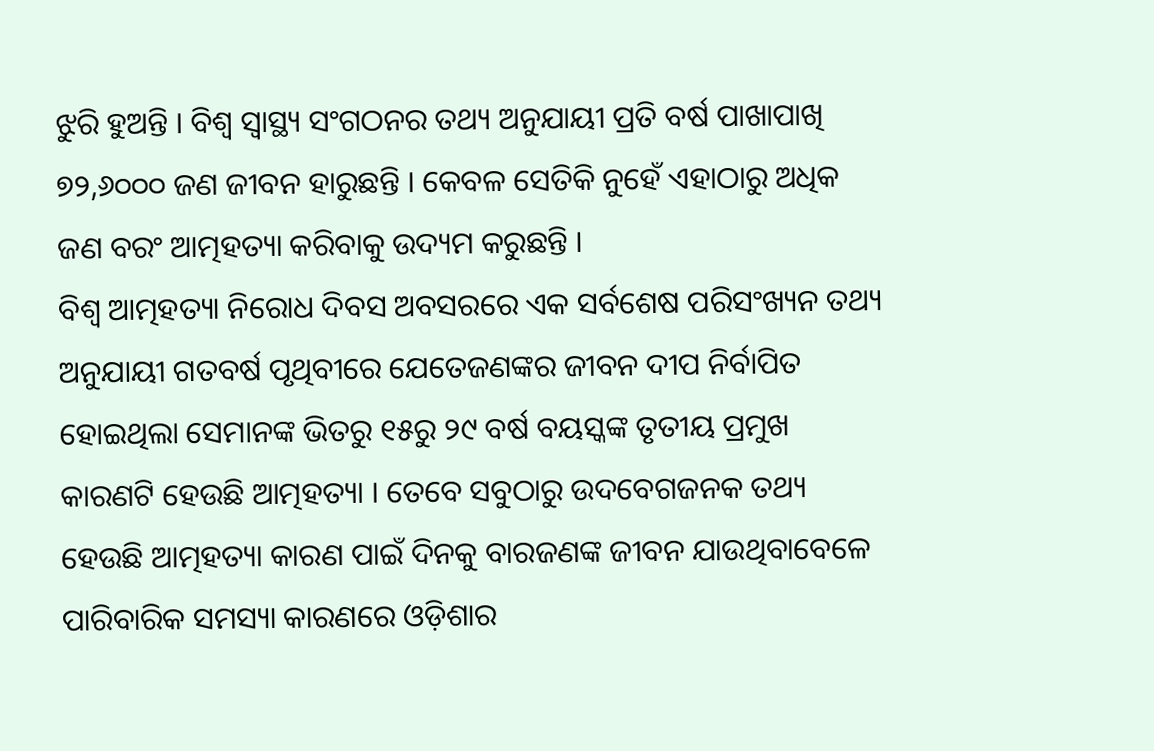ଝୁରି ହୁଅନ୍ତି । ବିଶ୍ୱ ସ୍ୱାସ୍ଥ୍ୟ ସଂଗଠନର ତଥ୍ୟ ଅନୁଯାୟୀ ପ୍ରତି ବର୍ଷ ପାଖାପାଖି ୭୨,୬୦୦୦ ଜଣ ଜୀବନ ହାରୁଛନ୍ତି । କେବଳ ସେତିକି ନୁହେଁ ଏହାଠାରୁ ଅଧିକ ଜଣ ବରଂ ଆତ୍ମହତ୍ୟା କରିବାକୁ ଉଦ୍ୟମ କରୁଛନ୍ତି ।
ବିଶ୍ୱ ଆତ୍ମହତ୍ୟା ନିରୋଧ ଦିବସ ଅବସରରେ ଏକ ସର୍ବଶେଷ ପରିସଂଖ୍ୟନ ତଥ୍ୟ ଅନୁଯାୟୀ ଗତବର୍ଷ ପୃଥିବୀରେ ଯେତେଜଣଙ୍କର ଜୀବନ ଦୀପ ନିର୍ବାପିତ ହୋଇଥିଲା ସେମାନଙ୍କ ଭିତରୁ ୧୫ରୁ ୨୯ ବର୍ଷ ବୟସ୍କଙ୍କ ତୃତୀୟ ପ୍ରମୁଖ କାରଣଟି ହେଉଛି ଆତ୍ମହତ୍ୟା । ତେବେ ସବୁଠାରୁ ଉଦବେଗଜନକ ତଥ୍ୟ ହେଉଛି ଆତ୍ମହତ୍ୟା କାରଣ ପାଇଁ ଦିନକୁ ବାରଜଣଙ୍କ ଜୀବନ ଯାଉଥିବାବେଳେ ପାରିବାରିକ ସମସ୍ୟା କାରଣରେ ଓଡ଼ିଶାର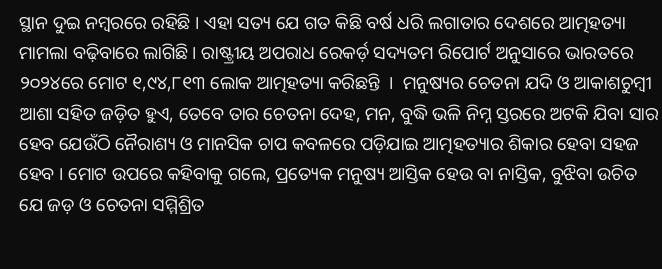ସ୍ଥାନ ଦୁଇ ନମ୍ବରରେ ରହିଛି । ଏହା ସତ୍ୟ ଯେ ଗତ କିଛି ବର୍ଷ ଧରି ଲଗାତାର ଦେଶରେ ଆତ୍ମହତ୍ୟା ମାମଲା ବଢ଼ିବାରେ ଲାଗିଛି । ରାଷ୍ଟ୍ରୀୟ ଅପରାଧ ରେକର୍ଡ଼ ସଦ୍ୟତମ ରିପୋର୍ଟ ଅନୁସାରେ ଭାରତରେ ୨୦୨୪ରେ ମୋଟ ୧,୯୪,୮୧୩ ଲୋକ ଆତ୍ମହତ୍ୟା କରିଛନ୍ତି  ।  ମନୁଷ୍ୟର ଚେତନା ଯଦି ଓ ଆକାଶଚୁମ୍ବୀ ଆଶା ସହିତ ଜଡ଼ିତ ହୁଏ, ତେବେ ତାର ଚେତନା ଦେହ, ମନ, ବୁଦ୍ଧି ଭଳି ନିମ୍ନ ସ୍ତରରେ ଅଟକି ଯିବା ସାର ହେବ ଯେଉଁଠି ନୈରାଶ୍ୟ ଓ ମାନସିକ ଚାପ କବଳରେ ପଡ଼ିଯାଇ ଆତ୍ମହତ୍ୟାର ଶିକାର ହେବା ସହଜ ହେବ । ମୋଟ ଉପରେ କହିବାକୁ ଗଲେ, ପ୍ରତ୍ୟେକ ମନୁଷ୍ୟ ଆସ୍ତିକ ହେଉ ବା ନାସ୍ତିକ, ବୁଝିବା ଉଚିତ ଯେ ଜଡ଼ ଓ ଚେତନା ସମ୍ମିଶ୍ରିତ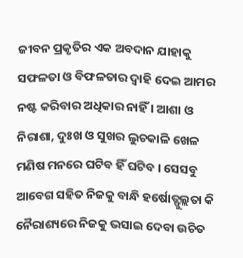ଜୀବନ ପ୍ରକୃତିର ଏକ ଅବଦାନ ଯାହାକୁ ସଫଳତା ଓ ବିଫଳତାର ଦ୍ୱାହି ଦେଇ ଆମର ନଷ୍ଟ କରିବାର ଅଧିକାର ନାହିଁ । ଆଶା ଓ ନିରାଶା, ଦୁଃଖ ଓ ସୁଖର ଲୁଚକାଳି ଖେଳ ମଣିଷ ମନରେ ଘଟିବ ହିଁ ଘଟିବ । ସେସବୁ ଆବେଗ ସହିତ ନିଜକୁ ବାନ୍ଧି ହର୍ଷୋତ୍ଫୁଲ୍ଲତା କି ନୈରାଶ୍ୟରେ ନିଜକୁ ଭସାଇ ଦେବା ଉଚିତ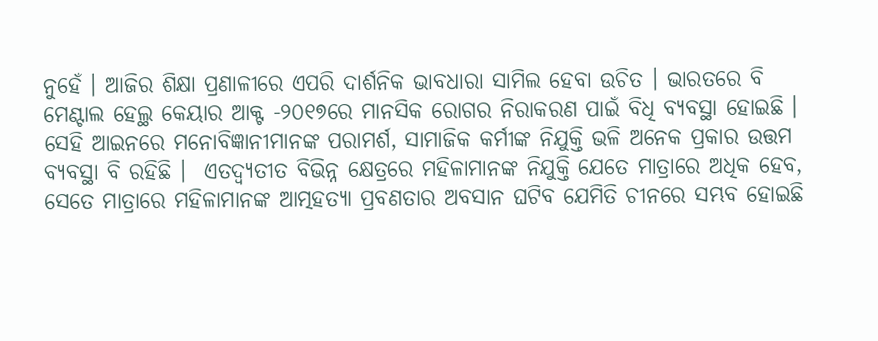ନୁହେଁ । ଆଜିର ଶିକ୍ଷା ପ୍ରଣାଳୀରେ ଏପରି ଦାର୍ଶନିକ ଭାବଧାରା ସାମିଲ ହେବା ଉଚିତ । ଭାରତରେ ବି ମେଣ୍ଟାଲ ହେଲ୍ଥ କେୟାର ଆକ୍ଟ -୨୦୧୭ରେ ମାନସିକ ରୋଗର ନିରାକରଣ ପାଇଁ ବିଧି ବ୍ୟବସ୍ଥା ହୋଇଛି । ସେହି ଆଇନରେ ମନୋବିଜ୍ଞାନୀମାନଙ୍କ ପରାମର୍ଶ, ସାମାଜିକ କର୍ମୀଙ୍କ ନିଯୁକ୍ତି ଭଳି ଅନେକ ପ୍ରକାର ଉତ୍ତମ ବ୍ୟବସ୍ଥା ବି ରହିଛି ।  ଏତଦ୍ବ୍ୟତୀତ ବିଭିନ୍ନ କ୍ଷେତ୍ରରେ ମହିଳାମାନଙ୍କ ନିଯୁକ୍ତି ଯେତେ ମାତ୍ରାରେ ଅଧିକ ହେବ, ସେତେ ମାତ୍ରାରେ ମହିଳାମାନଙ୍କ ଆତ୍ମହତ୍ୟା ପ୍ରବଣତାର ଅବସାନ ଘଟିବ ଯେମିତି ଚୀନରେ ସମ୍ଭବ ହୋଇଛି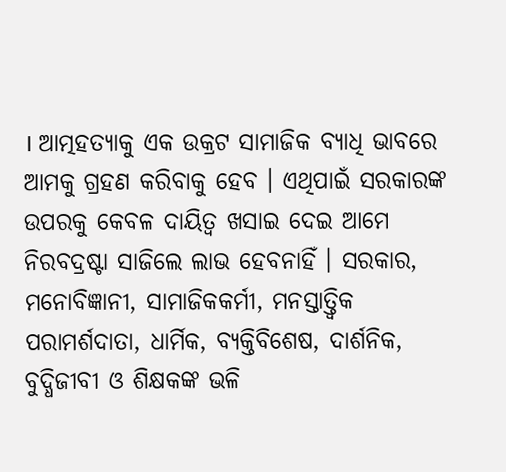। ଆତ୍ମହତ୍ୟାକୁ ଏକ ଉକ୍ରଟ ସାମାଜିକ ବ୍ୟାଧି ଭାବରେ ଆମକୁ ଗ୍ରହଣ କରିବାକୁ ହେବ । ଏଥିପାଇଁ ସରକାରଙ୍କ ଉପରକୁ କେବଳ ଦାୟିତ୍ୱ ଖସାଇ ଦେଇ ଆମେ ନିରବଦ୍ରଷ୍ଟା ସାଜିଲେ ଲାଭ ହେବନାହିଁ । ସରକାର, ମନୋବିଜ୍ଞାନୀ, ସାମାଜିକକର୍ମୀ, ମନସ୍ତାତ୍ତ୍ୱିକ ପରାମର୍ଶଦାତା, ଧାର୍ମିକ, ବ୍ୟକ୍ତିବିଶେଷ, ଦାର୍ଶନିକ, ବୁଦ୍ଧିଜୀବୀ ଓ ଶିକ୍ଷକଙ୍କ ଭଳି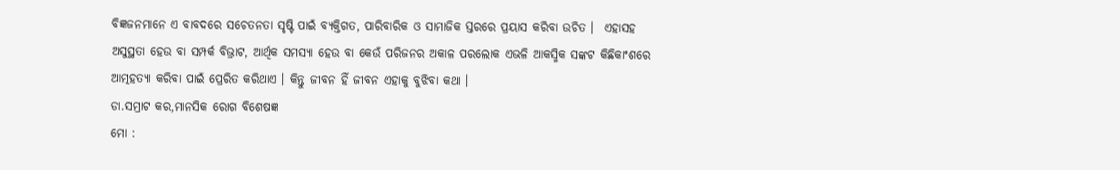ବିଜ୍ଞଜନମାନେ ଏ ବାବଦରେ ସଚେତନତା ସୃଷ୍ଟି ପାଇଁ ବ୍ୟକ୍ତିଗତ, ପାରିବାରିକ ଓ ସାମାଜିକ ସ୍ତରରେ ପ୍ରୟାସ କରିବା ଉଚିତ ।  ଏହାସହ ଅସୁସ୍ଥତା ହେଉ ବା ସମ୍ପର୍କ ବିଭ୍ରାଟ, ଆର୍ଥିକ ସମସ୍ୟା ହେଉ ବା କେଉଁ ପରିଜନର ଅକାଳ ପରଲୋକ ଏଭଳି ଆକସ୍ମିକ ସଙ୍କଟ କିଛିକାଂଶରେ ଆତ୍ମହତ୍ୟା କରିବା ପାଇଁ ପ୍ରେରିତ କରିଥାଏ । କିନ୍ତୁ ଜୀବନ ହିଁ ଜୀବନ ଏହାକୁ ବୁଝିବା କଥା ।
ଡା.ସମ୍ରାଟ କର,ମାନସିକ ରୋଗ ବିଶେଷଜ୍ଞ
ମୋ :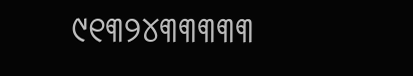୯୧୩୨୪୩୩୩୩୩